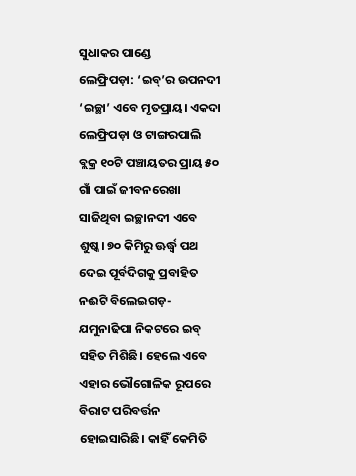ସୁଧାକର ପାଣ୍ଡେ
ଲେଫ୍ରିପଡ଼ା: ‘ଇବ୍’ର ଉପନଦୀ ‘ଇଚ୍ଛା’ ଏବେ ମୃତପ୍ରାୟ। ଏକଦା ଲେଫ୍ରିପଡ଼ା ଓ ଟାଙ୍ଗରପାଲି ବ୍ଲକ୍ର ୧୦ଟି ପଞ୍ଚାୟତର ପ୍ରାୟ ୫୦ ଗାଁ ପାଇଁ ଜୀବନରେଖା ସାଜିଥିବା ଇଚ୍ଛାନଦୀ ଏବେ ଶୁଷ୍କ। ୭୦ କିମିରୁ ଊର୍ଦ୍ଧ୍ବ ପଥ ଦେଇ ପୂର୍ବଦିଗକୁ ପ୍ରବାହିତ ନଈଟି ବିଲେଇଗଡ଼-ଯମୁନାଢିପା ନିକଟରେ ଇବ୍ ସହିତ ମିଶିଛି। ହେଲେ ଏବେ ଏହାର ଭୌଗୋଳିକ ରୂପରେ ବିରାଟ ପରିବର୍ତ୍ତନ ହୋଇସାରିଛି। କାହିଁ କେମିତି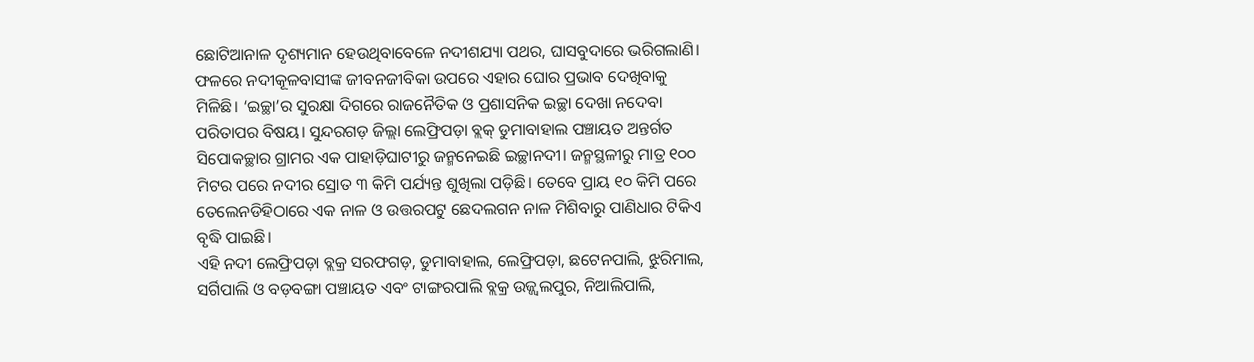ଛୋଟିଆନାଳ ଦୃଶ୍ୟମାନ ହେଉଥିବାବେଳେ ନଦୀଶଯ୍ୟା ପଥର, ଘାସବୁଦାରେ ଭରିଗଲାଣି। ଫଳରେ ନଦୀକୂଳବାସୀଙ୍କ ଜୀବନଜୀବିକା ଉପରେ ଏହାର ଘୋର ପ୍ରଭାବ ଦେଖିବାକୁ ମିଳିଛି। ‘ଇଚ୍ଛା’ର ସୁରକ୍ଷା ଦିଗରେ ରାଜନୈତିକ ଓ ପ୍ରଶାସନିକ ଇଚ୍ଛା ଦେଖା ନଦେବା ପରିତାପର ବିଷୟ। ସୁନ୍ଦରଗଡ଼ ଜିଲ୍ଲା ଲେଫ୍ରିପଡ଼ା ବ୍ଲକ୍ ଡୁମାବାହାଲ ପଞ୍ଚାୟତ ଅନ୍ତର୍ଗତ ସିପୋକଚ୍ଛାର ଗ୍ରାମର ଏକ ପାହାଡ଼ିଘାଟୀରୁ ଜନ୍ମନେଇଛି ଇଚ୍ଛାନଦୀ। ଜନ୍ମସ୍ଥଳୀରୁ ମାତ୍ର ୧୦୦ ମିଟର ପରେ ନଦୀର ସ୍ରୋତ ୩ କିମି ପର୍ଯ୍ୟନ୍ତ ଶୁଖିଲା ପଡ଼ିଛି। ତେବେ ପ୍ରାୟ ୧୦ କିମି ପରେ ତେଲେନଡିହିଠାରେ ଏକ ନାଳ ଓ ଉତ୍ତରପଟୁ ଛେଦଲଗନ ନାଳ ମିଶିବାରୁ ପାଣିଧାର ଟିକିଏ ବୃଦ୍ଧି ପାଇଛି।
ଏହି ନଦୀ ଲେଫ୍ରିପଡ଼ା ବ୍ଲକ୍ର ସରଫଗଡ଼, ଡୁମାବାହାଲ, ଲେଫ୍ରିପଡ଼ା, ଛଟେନପାଲି, ଝୁରିମାଲ, ସର୍ଗିପାଲି ଓ ବଡ଼ବଙ୍ଗା ପଞ୍ଚାୟତ ଏବଂ ଟାଙ୍ଗରପାଲି ବ୍ଲକ୍ର ଉଜ୍ଜ୍ବଲପୁର, ନିଆଲିପାଲି,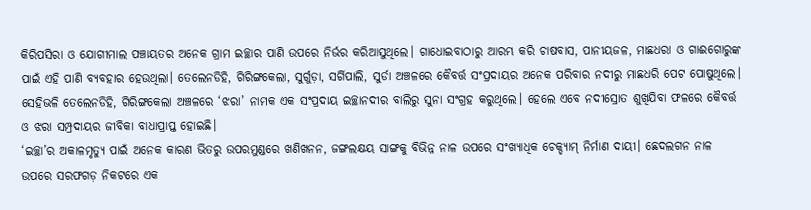କିରିପସିରା ଓ ଯୋଗୀମାଲ ପଞ୍ଚାୟତର ଅନେକ ଗ୍ରାମ ଇଚ୍ଛାର ପାଣି ଉପରେ ନିର୍ଭର କରିଆସୁଥିଲେ। ଗାଧୋଇବାଠାରୁ ଆରମ୍ଭ କରି ଚାଷବାସ, ପାନୀୟଜଳ, ମାଛଧରା ଓ ଗାଈଗୋରୁଙ୍କ ପାଇଁ ଏହି ପାଣି ବ୍ୟବହାର ହେଉଥିଲା। ତେଲେନଡିହି, ଗିରିଙ୍ଗକେଲା, ସୁର୍ଗୁଡ଼ା, ସର୍ଗିପାଲି, ସୁର୍ଡା ଅଞ୍ଚଳରେ କୈବର୍ତ୍ତ ସଂପ୍ରଦାୟର ଅନେକ ପରିବାର ନଦୀରୁ ମାଛଧରି ପେଟ ପୋଷୁଥିଲେ। ସେହିଭଳି ତେଲେନଡିହି, ଗିରିଙ୍ଗକେଲା ଅଞ୍ଚଳରେ ‘ଝରା’ ନାମକ ଏକ ସଂପ୍ରଦାୟ ଇଚ୍ଛାନଦୀର ବାଲିରୁ ସୁନା ସଂଗ୍ରହ କରୁଥିଲେ। ହେଲେ ଏବେ ନଦୀସ୍ରୋତ ଶୁଖିଯିବା ଫଳରେ କୈବର୍ତ୍ତ ଓ ଝରା ସମ୍ପ୍ରଦାୟର ଜୀବିକା ବାଧାପ୍ରାପ୍ତ ହୋଇଛି।
‘ଇଚ୍ଛା’ର ଅକାଳମୃତ୍ୟୁ ପାଇଁ ଅନେକ କାରଣ ଭିତରୁ ଉପରମୁଣ୍ଡରେ ଖଣିଖନନ, ଜଙ୍ଗଲକ୍ଷୟ ସାଙ୍ଗକୁ ବିଭିନ୍ନ ନାଳ ଉପରେ ସଂଖ୍ୟାଧିକ ଚେକ୍ଡ୍ୟାମ୍ ନିର୍ମାଣ ଦାୟୀ। ଛେଦଲଗନ ନାଳ ଉପରେ ସରଫଗଡ଼ ନିକଟରେ ଏକ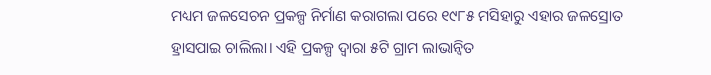ମଧ୍ୟମ ଜଳସେଚନ ପ୍ରକଳ୍ପ ନିର୍ମାଣ କରାଗଲା ପରେ ୧୯୮୫ ମସିହାରୁ ଏହାର ଜଳସ୍ରୋତ ହ୍ରାସପାଇ ଚାଲିଲା। ଏହି ପ୍ରକଳ୍ପ ଦ୍ବାରା ୫ଟି ଗ୍ରାମ ଲାଭାନ୍ବିତ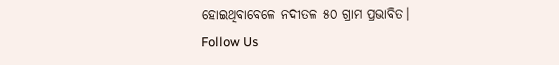ହୋଇଥିବାବେଳେ ନଦୀତଳ ୫୦ ଗ୍ରାମ ପ୍ରଭାବିତ।
Follow Us